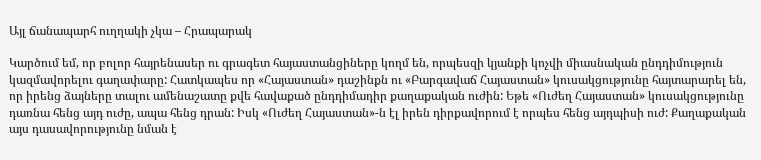Այլ ճանապարհ ուղղակի չկա – Հրապարակ

Կարծում եմ, որ բոլոր հայրենասեր ու գրագետ հայաստանցիները կողմ են, որպեսզի կյանքի կոչվի միասնական ընդդիմություն կազմավորելու գաղափարը: Հատկապես որ «Հայաստան» դաշինքն ու «Բարգավաճ Հայաստան» կուսակցությունը հայտարարել են, որ իրենց ձայները տալու ամենաշատը քվե հավաքած ընդդիմադիր քաղաքական ուժին: Եթե «Ուժեղ Հայաստան» կուսակցությունը դառնա հենց այդ ուժը, ապա հենց դրան: Իսկ «Ուժեղ Հայաստան»-ն էլ իրեն դիրքավորում է որպես հենց այդպիսի ուժ: Քաղաքական այս դասավորությունը նման է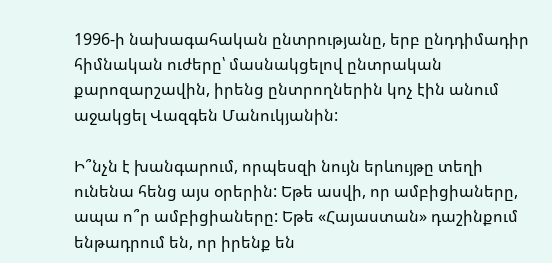1996-ի նախագահական ընտրությանը, երբ ընդդիմադիր հիմնական ուժերը՝ մասնակցելով ընտրական քարոզարշավին, իրենց ընտրողներին կոչ էին անում աջակցել Վազգեն Մանուկյանին:

Ի՞նչն է խանգարում, որպեսզի նույն երևույթը տեղի ունենա հենց այս օրերին: Եթե ասվի, որ ամբիցիաները, ապա ո՞ր ամբիցիաները: Եթե «Հայաստան» դաշինքում ենթադրում են, որ իրենք են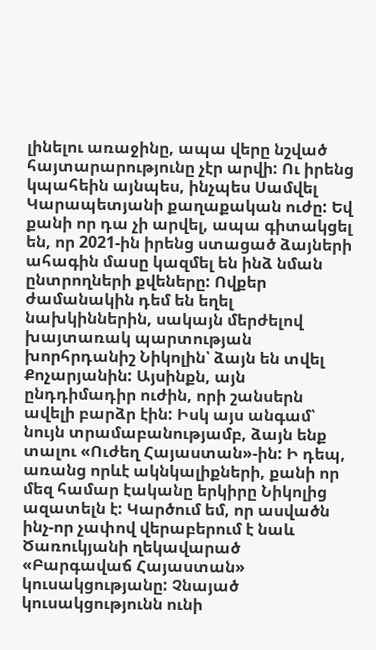լինելու առաջինը, ապա վերը նշված հայտարարությունը չէր արվի: Ու իրենց կպահեին այնպես, ինչպես Սամվել Կարապետյանի քաղաքական ուժը: Եվ քանի որ դա չի արվել, ապա գիտակցել են, որ 2021-ին իրենց ստացած ձայների ահագին մասը կազմել են ինձ նման ընտրողների քվեները: Ովքեր ժամանակին դեմ են եղել նախկիններին, սակայն մերժելով խայտառակ պարտության խորհրդանիշ Նիկոլին՝ ձայն են տվել Քոչարյանին: Այսինքն, այն ընդդիմադիր ուժին, որի շանսերն ավելի բարձր էին: Իսկ այս անգամ՝ նույն տրամաբանությամբ, ձայն ենք տալու «Ուժեղ Հայաստան»-ին: Ի դեպ, առանց որևէ ակնկալիքների, քանի որ մեզ համար էականը երկիրը Նիկոլից ազատելն է: Կարծում եմ, որ ասվածն ինչ-որ չափով վերաբերում է նաև Ծառուկյանի ղեկավարած «Բարգավաճ Հայաստան» կուսակցությանը: Չնայած կուսակցությունն ունի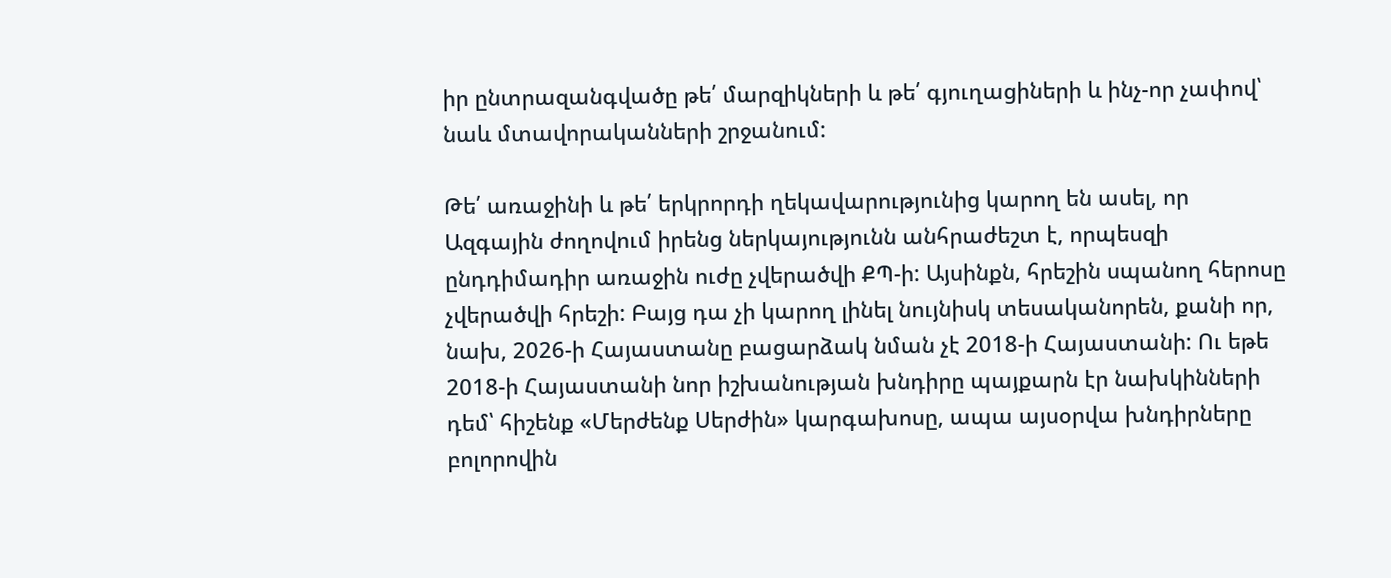իր ընտրազանգվածը թե՛ մարզիկների և թե՛ գյուղացիների և ինչ-որ չափով՝ նաև մտավորականների շրջանում:

Թե՛ առաջինի և թե՛ երկրորդի ղեկավարությունից կարող են ասել, որ Ազգային ժողովում իրենց ներկայությունն անհրաժեշտ է, որպեսզի ընդդիմադիր առաջին ուժը չվերածվի ՔՊ-ի: Այսինքն, հրեշին սպանող հերոսը չվերածվի հրեշի: Բայց դա չի կարող լինել նույնիսկ տեսականորեն, քանի որ, նախ, 2026-ի Հայաստանը բացարձակ նման չէ 2018-ի Հայաստանի: Ու եթե 2018-ի Հայաստանի նոր իշխանության խնդիրը պայքարն էր նախկինների դեմ՝ հիշենք «Մերժենք Սերժին» կարգախոսը, ապա այսօրվա խնդիրները բոլորովին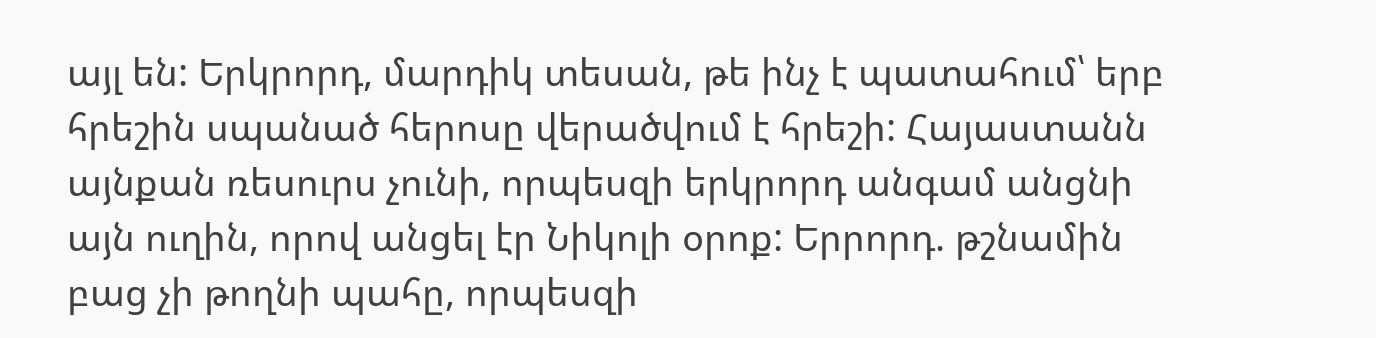այլ են: Երկրորդ, մարդիկ տեսան, թե ինչ է պատահում՝ երբ հրեշին սպանած հերոսը վերածվում է հրեշի: Հայաստանն այնքան ռեսուրս չունի, որպեսզի երկրորդ անգամ անցնի այն ուղին, որով անցել էր Նիկոլի օրոք: Երրորդ. թշնամին բաց չի թողնի պահը, որպեսզի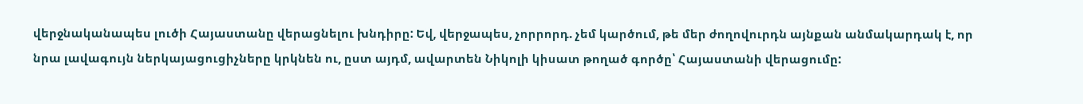վերջնականապես լուծի Հայաստանը վերացնելու խնդիրը: Եվ, վերջապես, չորրորդ. չեմ կարծում, թե մեր ժողովուրդն այնքան անմակարդակ է, որ նրա լավագույն ներկայացուցիչները կրկնեն ու, ըստ այդմ, ավարտեն Նիկոլի կիսատ թողած գործը՝ Հայաստանի վերացումը: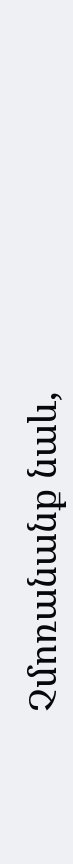Չմոռանանք նաև,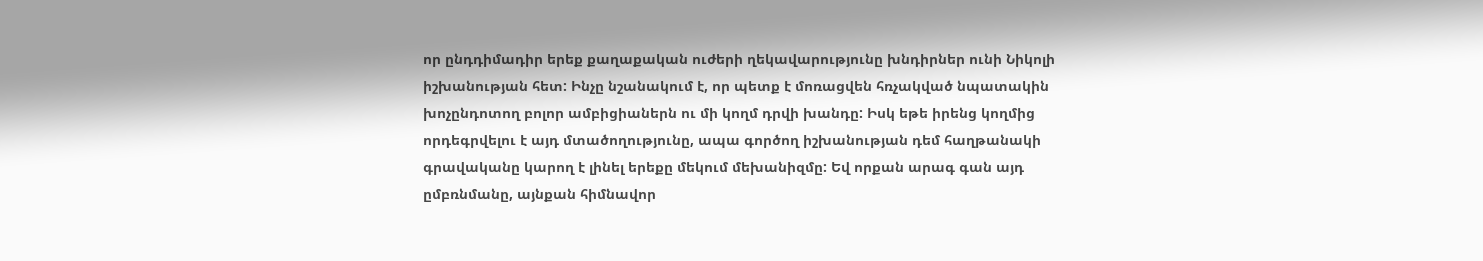որ ընդդիմադիր երեք քաղաքական ուժերի ղեկավարությունը խնդիրներ ունի Նիկոլի իշխանության հետ: Ինչը նշանակում է, որ պետք է մոռացվեն հռչակված նպատակին խոչընդոտող բոլոր ամբիցիաներն ու մի կողմ դրվի խանդը: Իսկ եթե իրենց կողմից որդեգրվելու է այդ մտածողությունը, ապա գործող իշխանության դեմ հաղթանակի գրավականը կարող է լինել երեքը մեկում մեխանիզմը: Եվ որքան արագ գան այդ ըմբռնմանը, այնքան հիմնավոր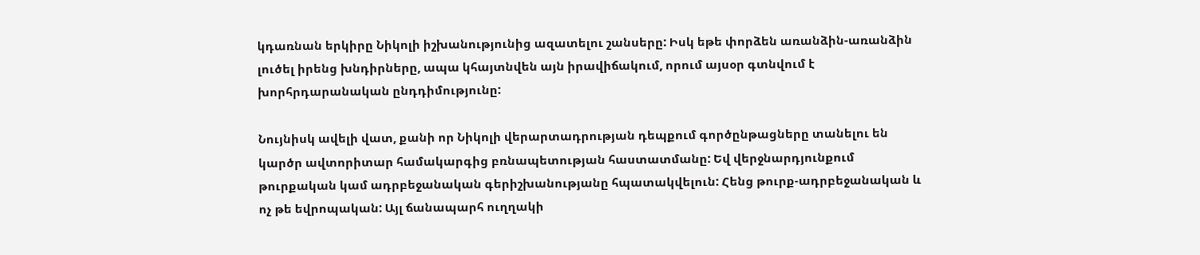կդառնան երկիրը Նիկոլի իշխանությունից ազատելու շանսերը: Իսկ եթե փորձեն առանձին-առանձին լուծել իրենց խնդիրները, ապա կհայտնվեն այն իրավիճակում, որում այսօր գտնվում է խորհրդարանական ընդդիմությունը:

Նույնիսկ ավելի վատ, քանի որ Նիկոլի վերարտադրության դեպքում գործընթացները տանելու են կարծր ավտորիտար համակարգից բռնապետության հաստատմանը: Եվ վերջնարդյունքում թուրքական կամ ադրբեջանական գերիշխանությանը հպատակվելուն: Հենց թուրք-ադրբեջանական և ոչ թե եվրոպական: Այլ ճանապարհ ուղղակի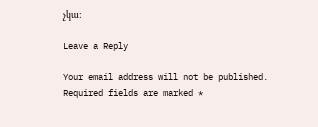չկա:

Leave a Reply

Your email address will not be published. Required fields are marked *